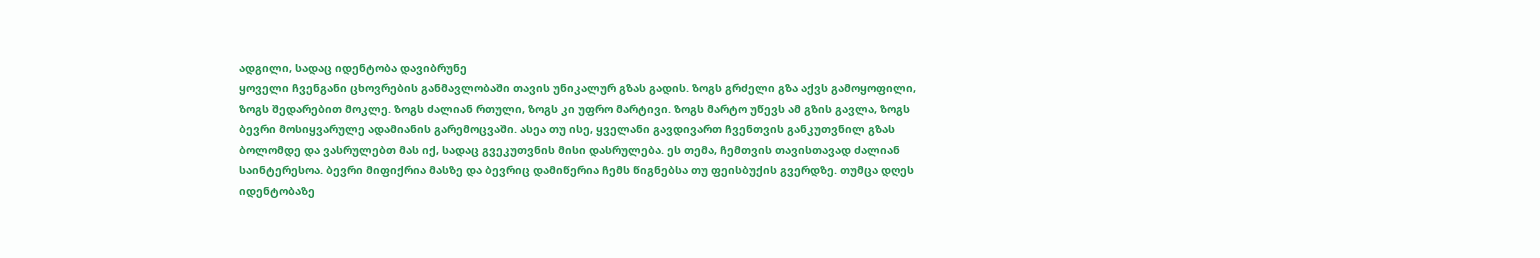ადგილი, სადაც იდენტობა დავიბრუნე
ყოველი ჩვენგანი ცხოვრების განმავლობაში თავის უნიკალურ გზას გადის. ზოგს გრძელი გზა აქვს გამოყოფილი, ზოგს შედარებით მოკლე. ზოგს ძალიან რთული, ზოგს კი უფრო მარტივი. ზოგს მარტო უწევს ამ გზის გავლა, ზოგს ბევრი მოსიყვარულე ადამიანის გარემოცვაში. ასეა თუ ისე, ყველანი გავდივართ ჩვენთვის განკუთვნილ გზას ბოლომდე და ვასრულებთ მას იქ, სადაც გვეკუთვნის მისი დასრულება. ეს თემა, ჩემთვის თავისთავად ძალიან საინტერესოა. ბევრი მიფიქრია მასზე და ბევრიც დამიწერია ჩემს წიგნებსა თუ ფეისბუქის გვერდზე. თუმცა დღეს იდენტობაზე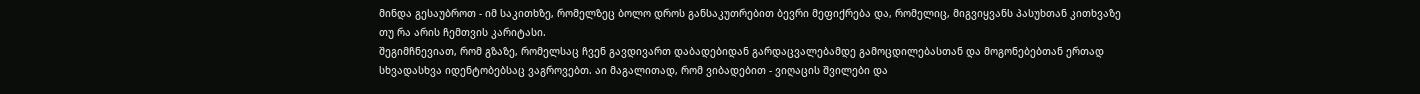მინდა გესაუბროთ - იმ საკითხზე, რომელზეც ბოლო დროს განსაკუთრებით ბევრი მეფიქრება და, რომელიც, მიგვიყვანს პასუხთან კითხვაზე თუ რა არის ჩემთვის კარიტასი.
შეგიმჩნევიათ, რომ გზაზე, რომელსაც ჩვენ გავდივართ დაბადებიდან გარდაცვალებამდე გამოცდილებასთან და მოგონებებთან ერთად სხვადასხვა იდენტობებსაც ვაგროვებთ. აი მაგალითად, რომ ვიბადებით - ვიღაცის შვილები და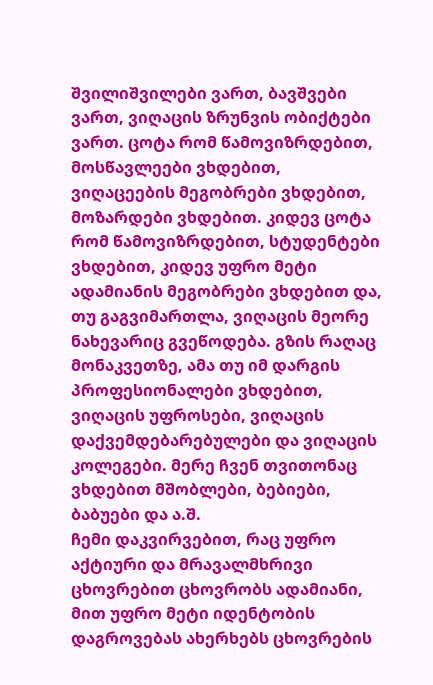შვილიშვილები ვართ, ბავშვები ვართ, ვიღაცის ზრუნვის ობიქტები ვართ. ცოტა რომ წამოვიზრდებით, მოსწავლეები ვხდებით, ვიღაცეების მეგობრები ვხდებით, მოზარდები ვხდებით. კიდევ ცოტა რომ წამოვიზრდებით, სტუდენტები ვხდებით, კიდევ უფრო მეტი ადამიანის მეგობრები ვხდებით და, თუ გაგვიმართლა, ვიღაცის მეორე ნახევარიც გვეწოდება. გზის რაღაც მონაკვეთზე, ამა თუ იმ დარგის პროფესიონალები ვხდებით, ვიღაცის უფროსები, ვიღაცის დაქვემდებარებულები და ვიღაცის კოლეგები. მერე ჩვენ თვითონაც ვხდებით მშობლები, ბებიები, ბაბუები და ა.შ.
ჩემი დაკვირვებით, რაც უფრო აქტიური და მრავალმხრივი ცხოვრებით ცხოვრობს ადამიანი, მით უფრო მეტი იდენტობის დაგროვებას ახერხებს ცხოვრების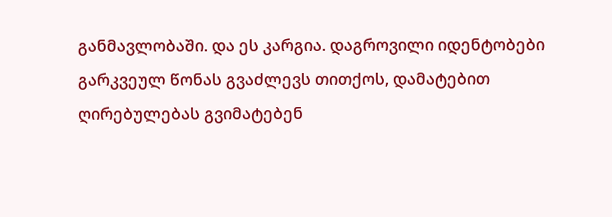განმავლობაში. და ეს კარგია. დაგროვილი იდენტობები გარკვეულ წონას გვაძლევს თითქოს, დამატებით ღირებულებას გვიმატებენ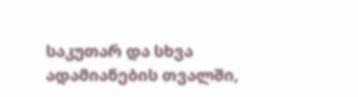საკუთარ და სხვა ადამიანების თვალში,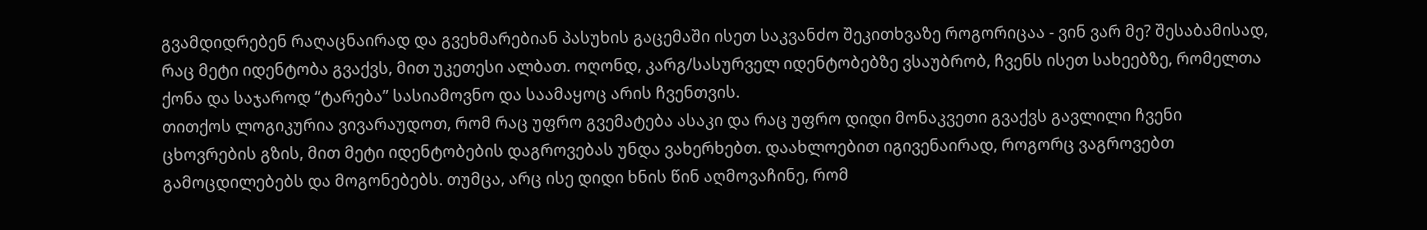გვამდიდრებენ რაღაცნაირად და გვეხმარებიან პასუხის გაცემაში ისეთ საკვანძო შეკითხვაზე როგორიცაა - ვინ ვარ მე? შესაბამისად, რაც მეტი იდენტობა გვაქვს, მით უკეთესი ალბათ. ოღონდ, კარგ/სასურველ იდენტობებზე ვსაუბრობ, ჩვენს ისეთ სახეებზე, რომელთა ქონა და საჯაროდ “ტარება” სასიამოვნო და საამაყოც არის ჩვენთვის.
თითქოს ლოგიკურია ვივარაუდოთ, რომ რაც უფრო გვემატება ასაკი და რაც უფრო დიდი მონაკვეთი გვაქვს გავლილი ჩვენი ცხოვრების გზის, მით მეტი იდენტობების დაგროვებას უნდა ვახერხებთ. დაახლოებით იგივენაირად, როგორც ვაგროვებთ გამოცდილებებს და მოგონებებს. თუმცა, არც ისე დიდი ხნის წინ აღმოვაჩინე, რომ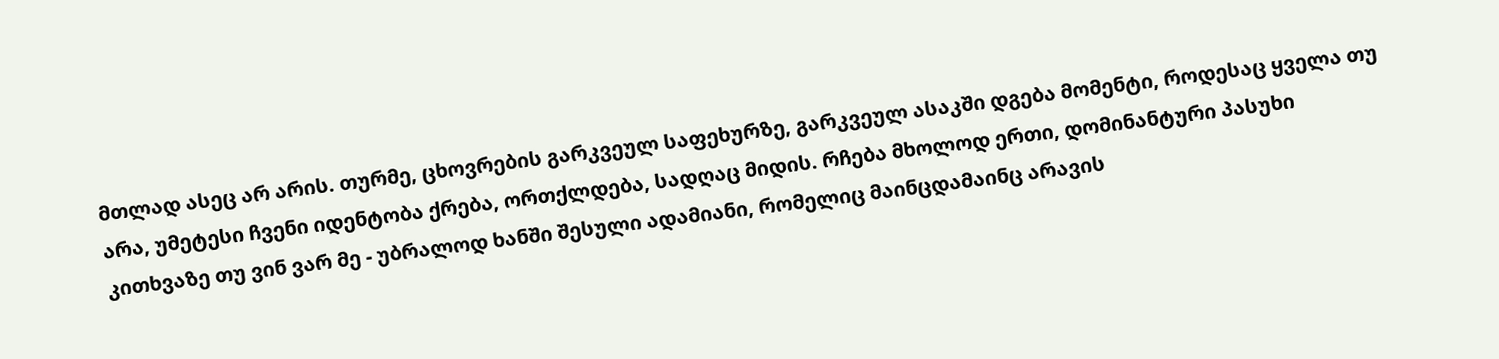მთლად ასეც არ არის. თურმე, ცხოვრების გარკვეულ საფეხურზე, გარკვეულ ასაკში დგება მომენტი, როდესაც ყველა თუ არა, უმეტესი ჩვენი იდენტობა ქრება, ორთქლდება, სადღაც მიდის. რჩება მხოლოდ ერთი, დომინანტური პასუხი კითხვაზე თუ ვინ ვარ მე - უბრალოდ ხანში შესული ადამიანი, რომელიც მაინცდამაინც არავის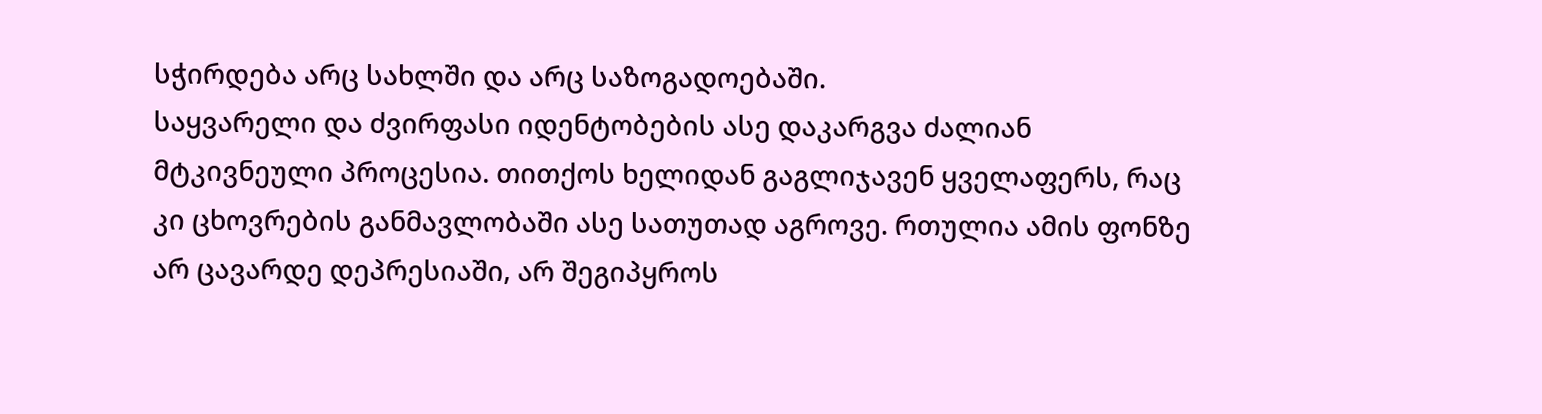სჭირდება არც სახლში და არც საზოგადოებაში.
საყვარელი და ძვირფასი იდენტობების ასე დაკარგვა ძალიან მტკივნეული პროცესია. თითქოს ხელიდან გაგლიჯავენ ყველაფერს, რაც კი ცხოვრების განმავლობაში ასე სათუთად აგროვე. რთულია ამის ფონზე არ ცავარდე დეპრესიაში, არ შეგიპყროს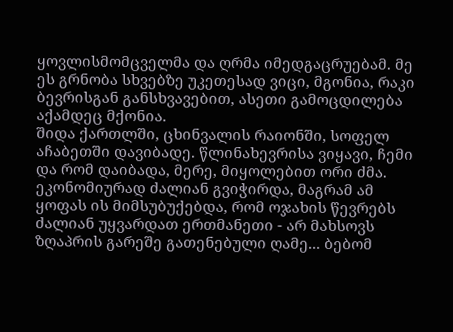ყოვლისმომცველმა და ღრმა იმედგაცრუებამ. მე ეს გრნობა სხვებზე უკეთესად ვიცი, მგონია, რაკი ბევრისგან განსხვავებით, ასეთი გამოცდილება აქამდეც მქონია.
შიდა ქართლში, ცხინვალის რაიონში, სოფელ აჩაბეთში დავიბადე. წლინახევრისა ვიყავი, ჩემი და რომ დაიბადა, მერე, მიყოლებით ორი ძმა. ეკონომიურად ძალიან გვიჭირდა, მაგრამ ამ ყოფას ის მიმსუბუქებდა, რომ ოჯახის წევრებს ძალიან უყვარდათ ერთმანეთი - არ მახსოვს ზღაპრის გარეშე გათენებული ღამე... ბებომ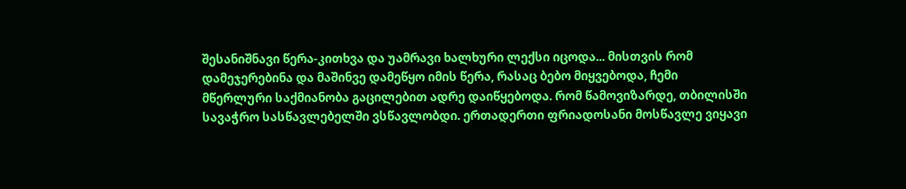შესანიშნავი წერა-კითხვა და უამრავი ხალხური ლექსი იცოდა... მისთვის რომ დამეჯერებინა და მაშინვე დამეწყო იმის წერა, რასაც ბებო მიყვებოდა, ჩემი მწერლური საქმიანობა გაცილებით ადრე დაიწყებოდა. რომ წამოვიზარდე, თბილისში სავაჭრო სასწავლებელში ვსწავლობდი. ერთადერთი ფრიადოსანი მოსწავლე ვიყავი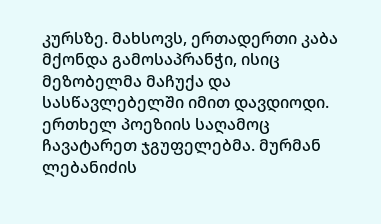კურსზე. მახსოვს, ერთადერთი კაბა მქონდა გამოსაპრანჭი, ისიც მეზობელმა მაჩუქა და სასწავლებელში იმით დავდიოდი. ერთხელ პოეზიის საღამოც ჩავატარეთ ჯგუფელებმა. მურმან ლებანიძის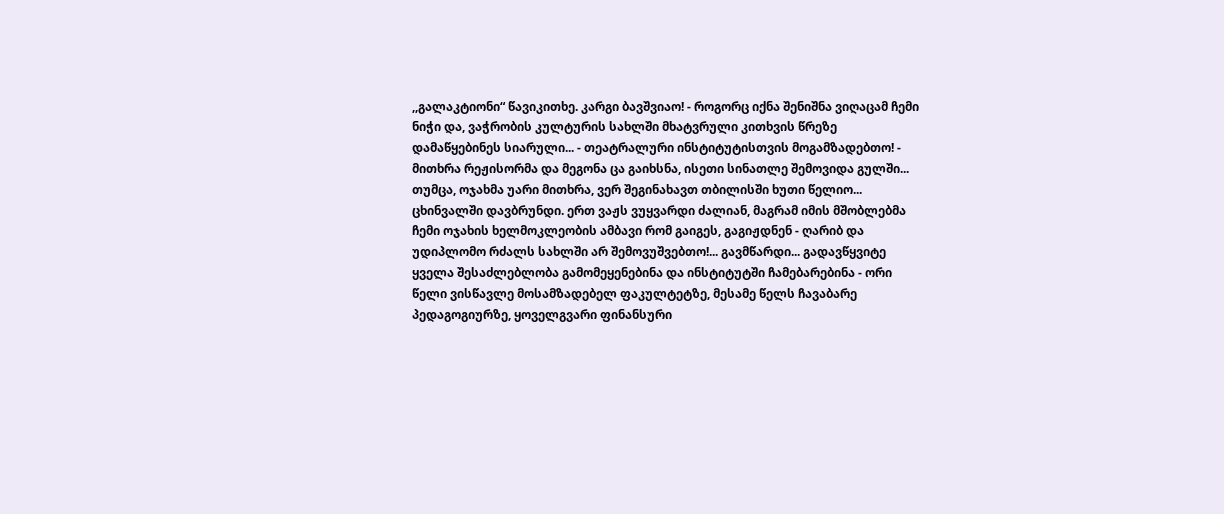,,გალაკტიონი“ წავიკითხე. კარგი ბავშვიაო! - როგორც იქნა შენიშნა ვიღაცამ ჩემი ნიჭი და, ვაჭრობის კულტურის სახლში მხატვრული კითხვის წრეზე დამაწყებინეს სიარული... - თეატრალური ინსტიტუტისთვის მოგამზადებთო! - მითხრა რეჟისორმა და მეგონა ცა გაიხსნა, ისეთი სინათლე შემოვიდა გულში... თუმცა, ოჯახმა უარი მითხრა, ვერ შეგინახავთ თბილისში ხუთი წელიო...
ცხინვალში დავბრუნდი. ერთ ვაჟს ვუყვარდი ძალიან, მაგრამ იმის მშობლებმა ჩემი ოჯახის ხელმოკლეობის ამბავი რომ გაიგეს, გაგიჟდნენ - ღარიბ და უდიპლომო რძალს სახლში არ შემოვუშვებთო!... გავმწარდი... გადავწყვიტე ყველა შესაძლებლობა გამომეყენებინა და ინსტიტუტში ჩამებარებინა - ორი წელი ვისწავლე მოსამზადებელ ფაკულტეტზე, მესამე წელს ჩავაბარე პედაგოგიურზე, ყოველგვარი ფინანსური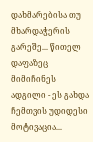დახმარებისა თუ მხარდაჭერის გარეშე... წითელ დაფაზეც მიმიჩინეს ადგილი - ეს გახდა ჩემთვის უდიდესი მოტივაცია...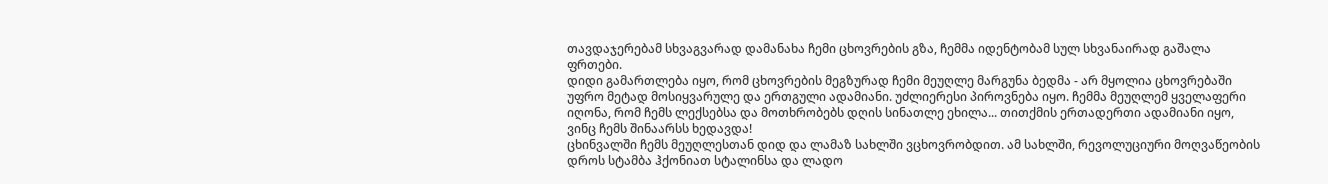თავდაჯერებამ სხვაგვარად დამანახა ჩემი ცხოვრების გზა, ჩემმა იდენტობამ სულ სხვანაირად გაშალა ფრთები.
დიდი გამართლება იყო, რომ ცხოვრების მეგზურად ჩემი მეუღლე მარგუნა ბედმა - არ მყოლია ცხოვრებაში უფრო მეტად მოსიყვარულე და ერთგული ადამიანი. უძლიერესი პიროვნება იყო. ჩემმა მეუღლემ ყველაფერი იღონა, რომ ჩემს ლექსებსა და მოთხრობებს დღის სინათლე ეხილა... თითქმის ერთადერთი ადამიანი იყო, ვინც ჩემს შინაარსს ხედავდა!
ცხინვალში ჩემს მეუღლესთან დიდ და ლამაზ სახლში ვცხოვრობდით. ამ სახლში, რევოლუციური მოღვაწეობის დროს სტამბა ჰქონიათ სტალინსა და ლადო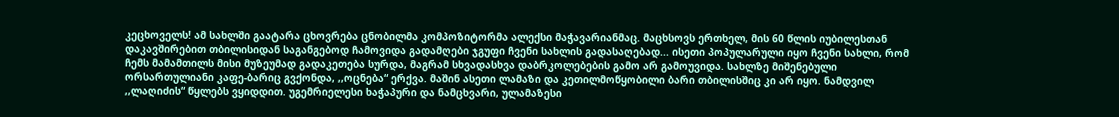კეცხოველს! ამ სახლში გაატარა ცხოვრება ცნობილმა კომპოზიტორმა ალექსი მაჭავარიანმაც. მაცხსოვს ერთხელ, მის 60 წლის იუბილესთან დაკავშირებით თბილისიდან საგანგებოდ ჩამოვიდა გადამღები ჯგუფი ჩვენი სახლის გადასაღებად... ისეთი პოპულარული იყო ჩვენი სახლი, რომ ჩემს მამამთილს მისი მუზეუმად გადაკეთება სურდა, მაგრამ სხვადასხვა დაბრკოლებების გამო არ გამოუვიდა. სახლზე მიშენებული ორსართულიანი კაფე-ბარიც გვქონდა, ,,ოცნება“ ერქვა. მაშინ ასეთი ლამაზი და კეთილმოწყობილი ბარი თბილისშიც კი არ იყო. ნამდვილ ,,ლაღიძის“ წყლებს ვყიდდით. უგემრიელესი ხაჭაპური და ნამცხვარი, ულამაზესი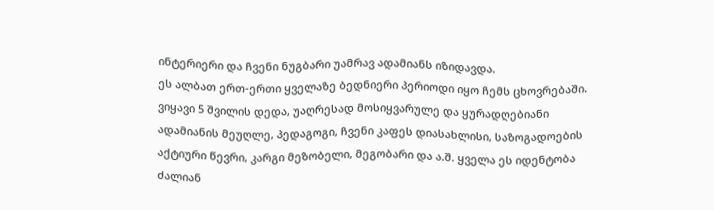ინტერიერი და ჩვენი ნუგბარი უამრავ ადამიანს იზიდავდა.
ეს ალბათ ერთ-ერთი ყველაზე ბედნიერი პერიოდი იყო ჩემს ცხოვრებაში. ვიყავი 5 შვილის დედა, უაღრესად მოსიყვარულე და ყურადღებიანი ადამიანის მეუღლე, პედაგოგი, ჩვენი კაფეს დიასახლისი, საზოგადოების აქტიური წევრი, კარგი მეზობელი, მეგობარი და ა.შ. ყველა ეს იდენტობა ძალიან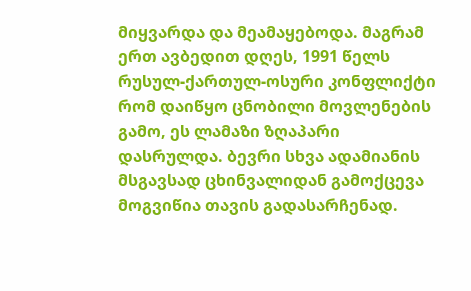მიყვარდა და მეამაყებოდა. მაგრამ ერთ ავბედით დღეს, 1991 წელს რუსულ-ქართულ-ოსური კონფლიქტი რომ დაიწყო ცნობილი მოვლენების გამო, ეს ლამაზი ზღაპარი დასრულდა. ბევრი სხვა ადამიანის მსგავსად ცხინვალიდან გამოქცევა მოგვიწია თავის გადასარჩენად.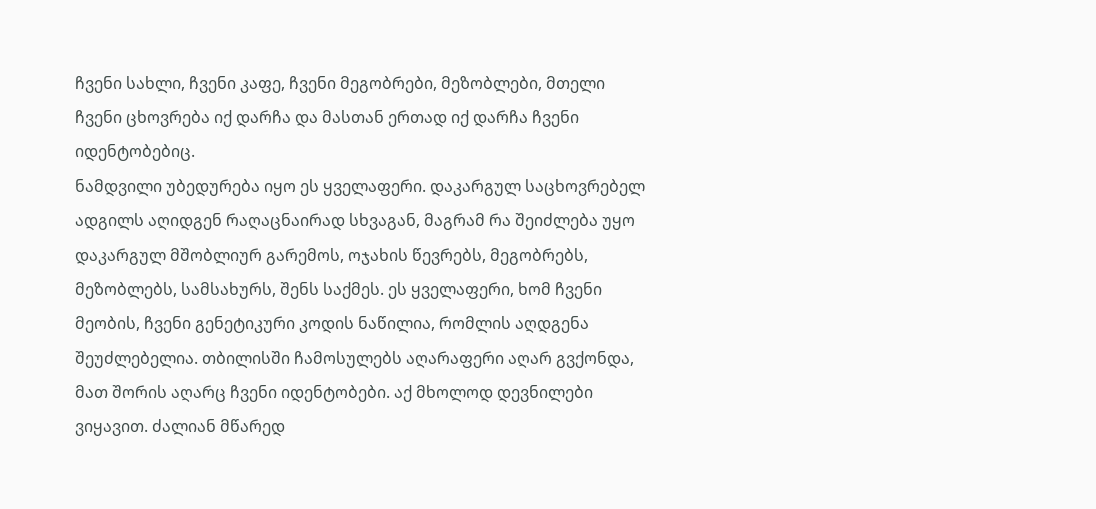ჩვენი სახლი, ჩვენი კაფე, ჩვენი მეგობრები, მეზობლები, მთელი ჩვენი ცხოვრება იქ დარჩა და მასთან ერთად იქ დარჩა ჩვენი იდენტობებიც.
ნამდვილი უბედურება იყო ეს ყველაფერი. დაკარგულ საცხოვრებელ ადგილს აღიდგენ რაღაცნაირად სხვაგან, მაგრამ რა შეიძლება უყო დაკარგულ მშობლიურ გარემოს, ოჯახის წევრებს, მეგობრებს, მეზობლებს, სამსახურს, შენს საქმეს. ეს ყველაფერი, ხომ ჩვენი მეობის, ჩვენი გენეტიკური კოდის ნაწილია, რომლის აღდგენა შეუძლებელია. თბილისში ჩამოსულებს აღარაფერი აღარ გვქონდა, მათ შორის აღარც ჩვენი იდენტობები. აქ მხოლოდ დევნილები ვიყავით. ძალიან მწარედ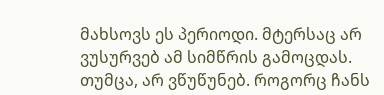მახსოვს ეს პერიოდი. მტერსაც არ ვუსურვებ ამ სიმწრის გამოცდას.
თუმცა, არ ვწუწუნებ. როგორც ჩანს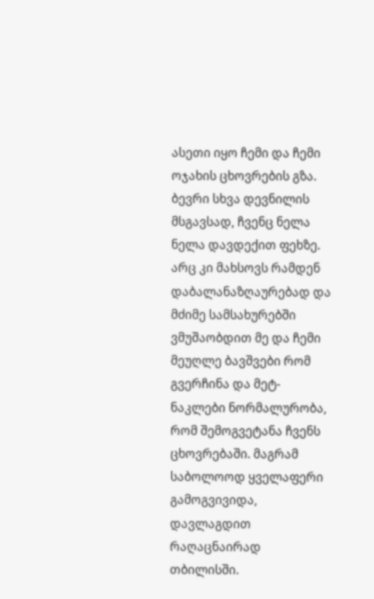ასეთი იყო ჩემი და ჩემი ოჯახის ცხოვრების გზა. ბევრი სხვა დევნილის მსგავსად, ჩვენც ნელა ნელა დავდექით ფეხზე. არც კი მახსოვს რამდენ დაბალანაზღაურებად და მძიმე სამსახურებში ვმუშაობდით მე და ჩემი მეუღლე ბავშვები რომ გვერჩინა და მეტ-ნაკლები ნორმალურობა, რომ შემოგვეტანა ჩვენს ცხოვრებაში. მაგრამ საბოლოოდ ყველაფერი გამოგვივიდა, დავლაგდით რაღაცნაირად თბილისში.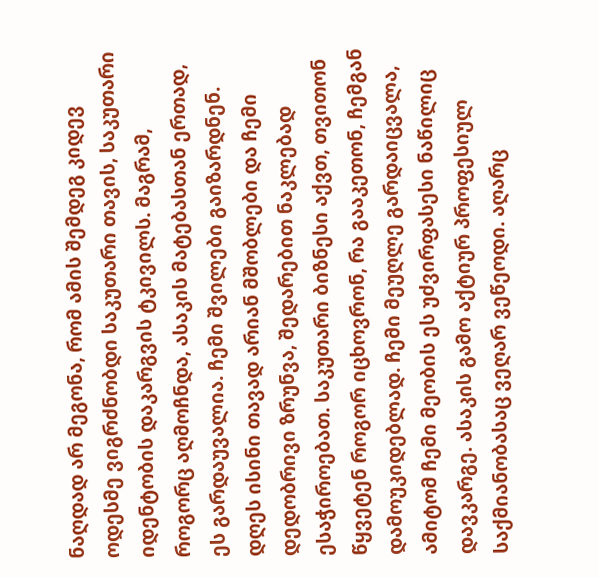ნაღდად არ მეგონა, რომ ამის შემდეგ კიდევ ოდესმე ვიგრძნობდი საკუთარი თავის, საკუთარი იდენტობის დაკარგვის ტკივილს. მაგრამ, როგორც აღმოჩნდა, ასაკის მატებასთან ერთად, ეს გარდაუვალია. ჩემი შვილები გაიზარდნენ. დღეს ისინი თავად არიან მშობლები და ჩემი დედობრივი ზრუნვა, შედარებით ნაკლებად ესაჭიროებათ. საკუთარი ბიზნესი აქვთ, თვითონ წყვეტენ როგორ იცხოვრონ, რა გააკეთონ, ჩემგან დამოუკიდებლად. ჩემი მეუღლე გარდაიცვალა, ამიტომ ჩემი მეობის ეს უძვირფასესი ნაწილიც დავკარგე. ასაკის გამო აქტიურ პროფესიულ საქმიანობასაც ვეღარ ვეწეოდი. აღარც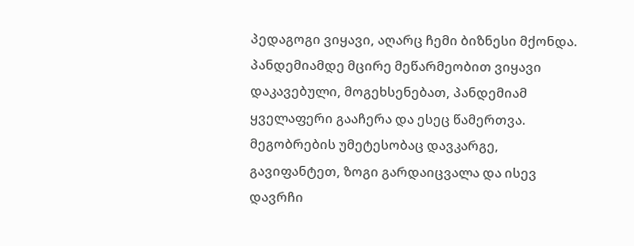პედაგოგი ვიყავი, აღარც ჩემი ბიზნესი მქონდა. პანდემიამდე მცირე მეწარმეობით ვიყავი დაკავებული, მოგეხსენებათ, პანდემიამ ყველაფერი გააჩერა და ესეც წამერთვა. მეგობრების უმეტესობაც დავკარგე, გავიფანტეთ, ზოგი გარდაიცვალა და ისევ დავრჩი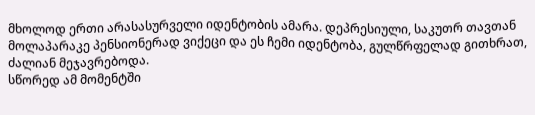მხოლოდ ერთი არასასურველი იდენტობის ამარა. დეპრესიული, საკუთრ თავთან მოლაპარაკე პენსიონერად ვიქეცი და ეს ჩემი იდენტობა, გულწრფელად გითხრათ, ძალიან მეჯავრებოდა.
სწორედ ამ მომენტში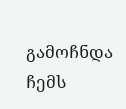გამოჩნდა ჩემს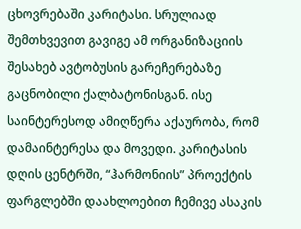ცხოვრებაში კარიტასი. სრულიად შემთხვევით გავიგე ამ ორგანიზაციის შესახებ ავტობუსის გარეჩერებაზე გაცნობილი ქალბატონისგან. ისე საინტერესოდ ამიღწერა აქაურობა, რომ დამაინტერესა და მოვედი. კარიტასის დღის ცენტრში, “ჰარმონიის” პროექტის ფარგლებში დაახლოებით ჩემივე ასაკის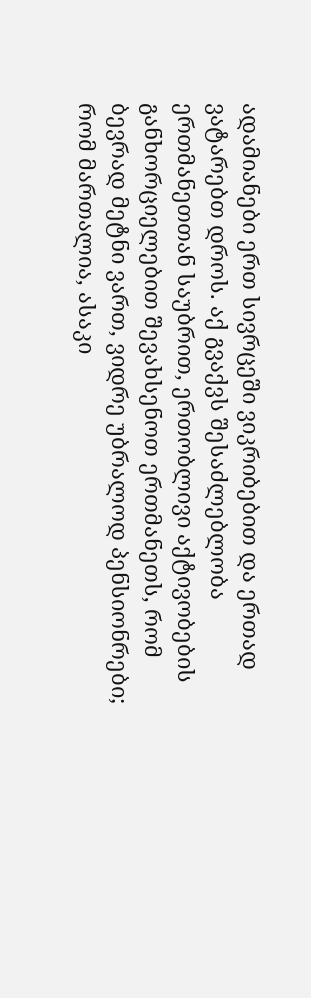ადამიანები ერთ სივრცეში ვიკრიბებით და ერთად ვატარებთ დროს. აქ გვაქვს შესაძლებლობა ერთმანეთთან საუბრით, ერთობლივი აქტივობების განხორციელებით შევახსენოთ ერთმანეთს, რომ ბევრად მეტნი ვართ, ვიდრე უბრალოდ პენსიონრები; რომ მართალია, ასაკი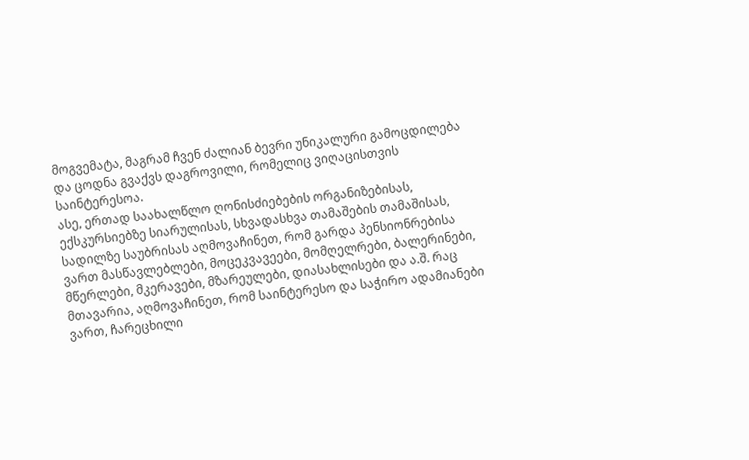მოგვემატა, მაგრამ ჩვენ ძალიან ბევრი უნიკალური გამოცდილება და ცოდნა გვაქვს დაგროვილი, რომელიც ვიღაცისთვის საინტერესოა.
ასე, ერთად საახალწლო ღონისძიებების ორგანიზებისას, ექსკურსიებზე სიარულისას, სხვადასხვა თამაშების თამაშისას, სადილზე საუბრისას აღმოვაჩინეთ, რომ გარდა პენსიონრებისა ვართ მასწავლებლები, მოცეკვავეები, მომღელრები, ბალერინები, მწერლები, მკერავები, მზარეულები, დიასახლისები და ა.შ. რაც მთავარია, აღმოვაჩინეთ, რომ საინტერესო და საჭირო ადამიანები ვართ, ჩარეცხილი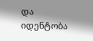და იდენტობა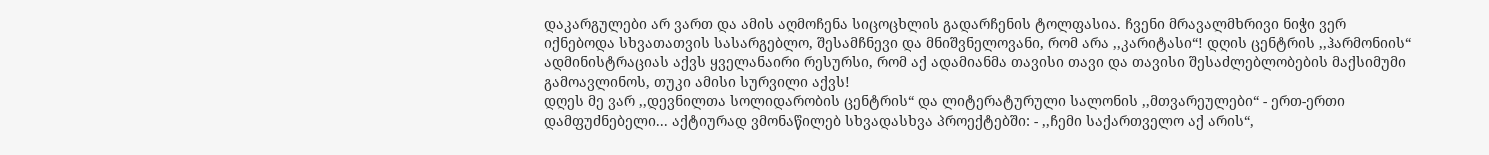დაკარგულები არ ვართ და ამის აღმოჩენა სიცოცხლის გადარჩენის ტოლფასია. ჩვენი მრავალმხრივი ნიჭი ვერ იქნებოდა სხვათათვის სასარგებლო, შესამჩნევი და მნიშვნელოვანი, რომ არა ,,კარიტასი“! დღის ცენტრის ,,ჰარმონიის“ ადმინისტრაციას აქვს ყველანაირი რესურსი, რომ აქ ადამიანმა თავისი თავი და თავისი შესაძლებლობების მაქსიმუმი გამოავლინოს, თუკი ამისი სურვილი აქვს!
დღეს მე ვარ ,,დევნილთა სოლიდარობის ცენტრის“ და ლიტერატურული სალონის ,,მთვარეულები“ - ერთ-ერთი დამფუძნებელი... აქტიურად ვმონაწილებ სხვადასხვა პროექტებში: - ,,ჩემი საქართველო აქ არის“,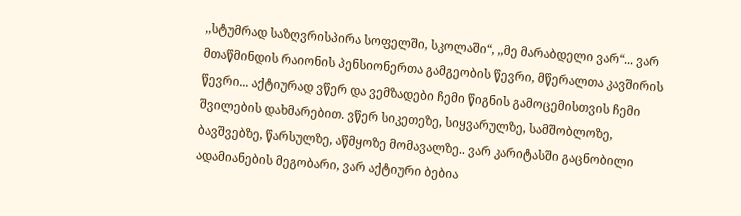,,სტუმრად საზღვრისპირა სოფელში, სკოლაში“, ,,მე მარაბდელი ვარ“... ვარ მთაწმინდის რაიონის პენსიონერთა გამგეობის წევრი, მწერალთა კავშირის წევრი... აქტიურად ვწერ და ვემზადები ჩემი წიგნის გამოცემისთვის ჩემი შვილების დახმარებით. ვწერ სიკეთეზე, სიყვარულზე, სამშობლოზე, ბავშვებზე, წარსულზე, აწმყოზე მომავალზე.. ვარ კარიტასში გაცნობილი ადამიანების მეგობარი, ვარ აქტიური ბებია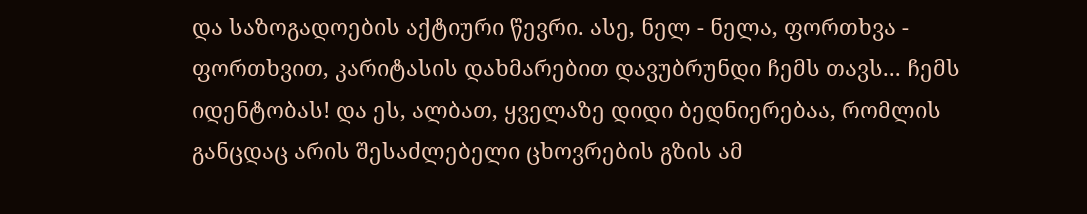და საზოგადოების აქტიური წევრი. ასე, ნელ - ნელა, ფორთხვა - ფორთხვით, კარიტასის დახმარებით დავუბრუნდი ჩემს თავს... ჩემს იდენტობას! და ეს, ალბათ, ყველაზე დიდი ბედნიერებაა, რომლის განცდაც არის შესაძლებელი ცხოვრების გზის ამ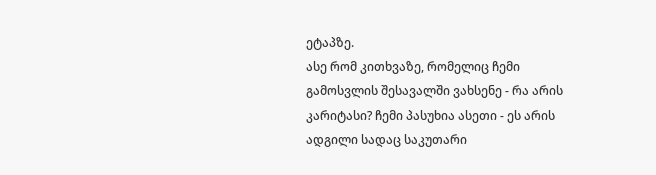ეტაპზე.
ასე რომ კითხვაზე, რომელიც ჩემი გამოსვლის შესავალში ვახსენე - რა არის კარიტასი? ჩემი პასუხია ასეთი - ეს არის ადგილი სადაც საკუთარი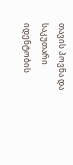თავის პოვნა და საკუთარი იდენტობის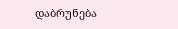დაბრუნება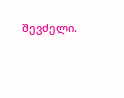შევძელი.